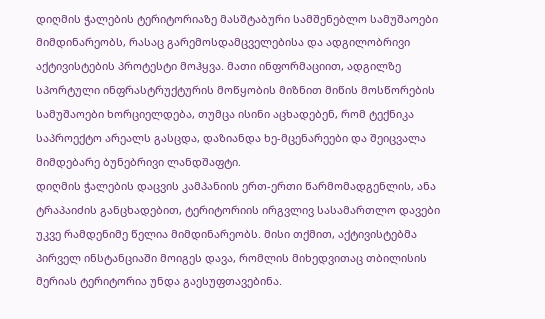დიღმის ჭალების ტერიტორიაზე მასშტაბური სამშენებლო სამუშაოები მიმდინარეობს, რასაც გარემოსდამცველებისა და ადგილობრივი აქტივისტების პროტესტი მოჰყვა. მათი ინფორმაციით, ადგილზე სპორტული ინფრასტრუქტურის მოწყობის მიზნით მიწის მოსწორების სამუშაოები ხორციელდება, თუმცა ისინი აცხადებენ, რომ ტექნიკა საპროექტო არეალს გასცდა, დაზიანდა ხე-მცენარეები და შეიცვალა მიმდებარე ბუნებრივი ლანდშაფტი.
დიღმის ჭალების დაცვის კამპანიის ერთ-ერთი წარმომადგენლის, ანა ტრაპაიძის განცხადებით, ტერიტორიის ირგვლივ სასამართლო დავები უკვე რამდენიმე წელია მიმდინარეობს. მისი თქმით, აქტივისტებმა პირველ ინსტანციაში მოიგეს დავა, რომლის მიხედვითაც თბილისის მერიას ტერიტორია უნდა გაესუფთავებინა.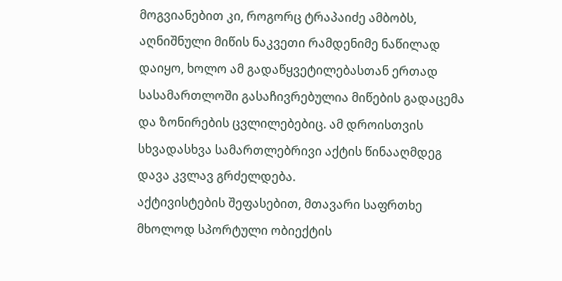მოგვიანებით კი, როგორც ტრაპაიძე ამბობს, აღნიშნული მიწის ნაკვეთი რამდენიმე ნაწილად დაიყო, ხოლო ამ გადაწყვეტილებასთან ერთად სასამართლოში გასაჩივრებულია მიწების გადაცემა და ზონირების ცვლილებებიც. ამ დროისთვის სხვადასხვა სამართლებრივი აქტის წინააღმდეგ დავა კვლავ გრძელდება.
აქტივისტების შეფასებით, მთავარი საფრთხე მხოლოდ სპორტული ობიექტის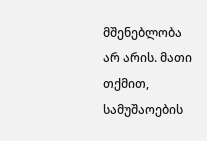მშენებლობა არ არის. მათი თქმით, სამუშაოების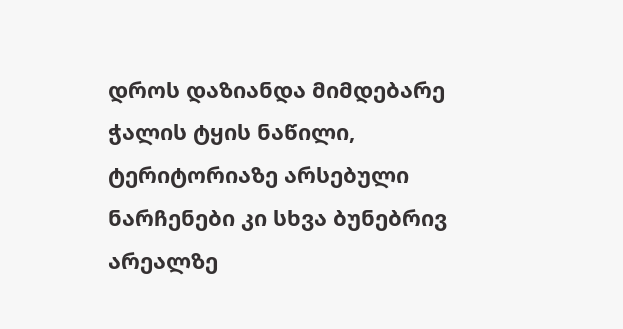დროს დაზიანდა მიმდებარე ჭალის ტყის ნაწილი, ტერიტორიაზე არსებული ნარჩენები კი სხვა ბუნებრივ არეალზე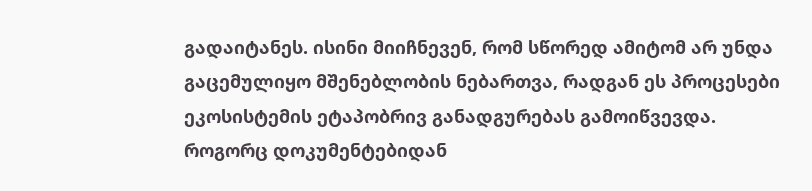გადაიტანეს. ისინი მიიჩნევენ, რომ სწორედ ამიტომ არ უნდა გაცემულიყო მშენებლობის ნებართვა, რადგან ეს პროცესები ეკოსისტემის ეტაპობრივ განადგურებას გამოიწვევდა.
როგორც დოკუმენტებიდან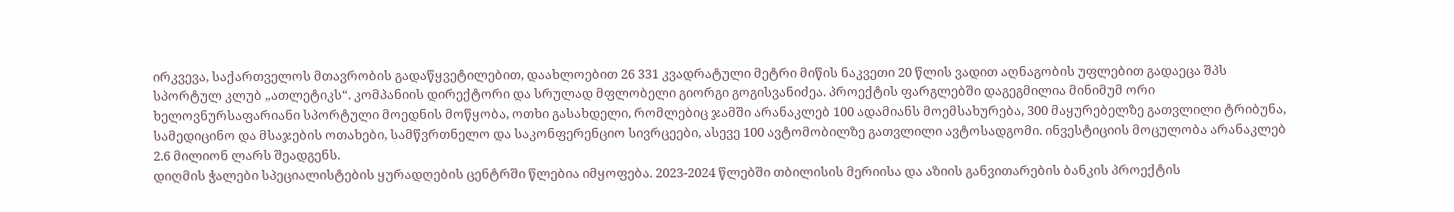ირკვევა, საქართველოს მთავრობის გადაწყვეტილებით, დაახლოებით 26 331 კვადრატული მეტრი მიწის ნაკვეთი 20 წლის ვადით აღნაგობის უფლებით გადაეცა შპს სპორტულ კლუბ „ათლეტიკს“. კომპანიის დირექტორი და სრულად მფლობელი გიორგი გოგისვანიძეა. პროექტის ფარგლებში დაგეგმილია მინიმუმ ორი ხელოვნურსაფარიანი სპორტული მოედნის მოწყობა, ოთხი გასახდელი, რომლებიც ჯამში არანაკლებ 100 ადამიანს მოემსახურება, 300 მაყურებელზე გათვლილი ტრიბუნა, სამედიცინო და მსაჯების ოთახები, სამწვრთნელო და საკონფერენციო სივრცეები, ასევე 100 ავტომობილზე გათვლილი ავტოსადგომი. ინვესტიციის მოცულობა არანაკლებ 2.6 მილიონ ლარს შეადგენს.
დიღმის ჭალები სპეციალისტების ყურადღების ცენტრში წლებია იმყოფება. 2023-2024 წლებში თბილისის მერიისა და აზიის განვითარების ბანკის პროექტის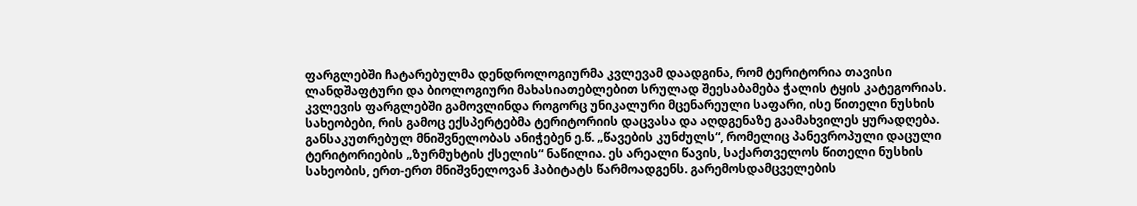ფარგლებში ჩატარებულმა დენდროლოგიურმა კვლევამ დაადგინა, რომ ტერიტორია თავისი ლანდშაფტური და ბიოლოგიური მახასიათებლებით სრულად შეესაბამება ჭალის ტყის კატეგორიას. კვლევის ფარგლებში გამოვლინდა როგორც უნიკალური მცენარეული საფარი, ისე წითელი ნუსხის სახეობები, რის გამოც ექსპერტებმა ტერიტორიის დაცვასა და აღდგენაზე გაამახვილეს ყურადღება.
განსაკუთრებულ მნიშვნელობას ანიჭებენ ე.წ. „წავების კუნძულს“, რომელიც პანევროპული დაცული ტერიტორიების „ზურმუხტის ქსელის“ ნაწილია. ეს არეალი წავის, საქართველოს წითელი ნუსხის სახეობის, ერთ-ერთ მნიშვნელოვან ჰაბიტატს წარმოადგენს. გარემოსდამცველების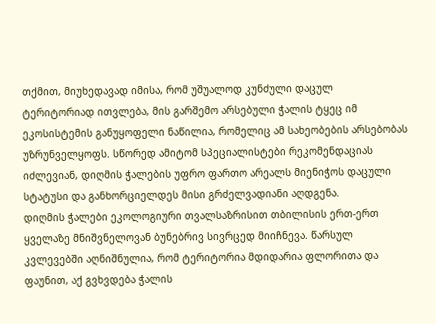თქმით, მიუხედავად იმისა, რომ უშუალოდ კუნძული დაცულ ტერიტორიად ითვლება, მის გარშემო არსებული ჭალის ტყეც იმ ეკოსისტემის განუყოფელი ნაწილია, რომელიც ამ სახეობების არსებობას უზრუნველყოფს. სწორედ ამიტომ სპეციალისტები რეკომენდაციას იძლევიან, დიღმის ჭალების უფრო ფართო არეალს მიენიჭოს დაცული სტატუსი და განხორციელდეს მისი გრძელვადიანი აღდგენა.
დიღმის ჭალები ეკოლოგიური თვალსაზრისით თბილისის ერთ-ერთ ყველაზე მნიშვნელოვან ბუნებრივ სივრცედ მიიჩნევა. წარსულ კვლევებში აღნიშნულია, რომ ტერიტორია მდიდარია ფლორითა და ფაუნით, აქ გვხვდება ჭალის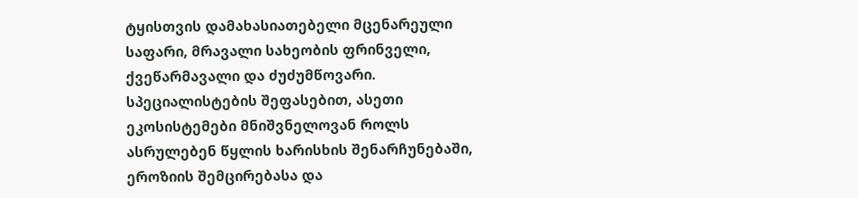ტყისთვის დამახასიათებელი მცენარეული საფარი, მრავალი სახეობის ფრინველი, ქვეწარმავალი და ძუძუმწოვარი. სპეციალისტების შეფასებით, ასეთი ეკოსისტემები მნიშვნელოვან როლს ასრულებენ წყლის ხარისხის შენარჩუნებაში, ეროზიის შემცირებასა და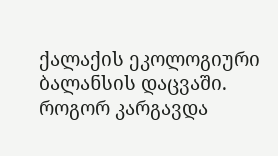ქალაქის ეკოლოგიური ბალანსის დაცვაში.
როგორ კარგავდა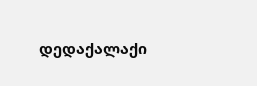დედაქალაქი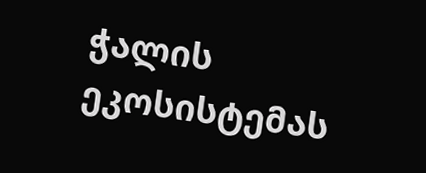ჭალის ეკოსისტემას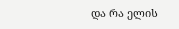და რა ელის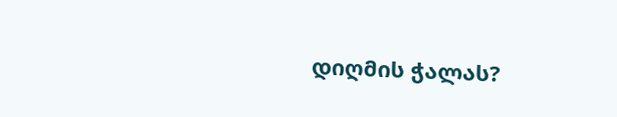დიღმის ჭალას?